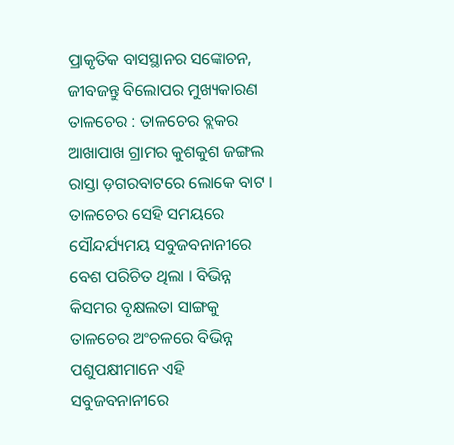ପ୍ରାକୃତିକ ବାସସ୍ଥାନର ସଙ୍କୋଚନ, ଜୀବଜନ୍ତୁ ବିଲୋପର ମୁଖ୍ୟକାରଣ
ତାଳଚେର : ତାଳଚେର ବ୍ଲକର ଆଖାପାଖ ଗ୍ରାମର କୁଶକୁଶ ଜଙ୍ଗଲ ରାସ୍ତା ଡ଼ଗରବାଟରେ ଲୋକେ ବାଟ । ତାଳଚେର ସେହି ସମୟରେ ସୌନ୍ଦର୍ଯ୍ୟମୟ ସବୁଜବନାନୀରେ ବେଶ ପରିଚିତ ଥିଲା । ବିଭିନ୍ନ କିସମର ବୃକ୍ଷଲତା ସାଙ୍ଗକୁ ତାଳଚେର ଅଂଚଳରେ ବିଭିନ୍ନ ପଶୁପକ୍ଷୀମାନେ ଏହି ସବୁଜବନାନୀରେ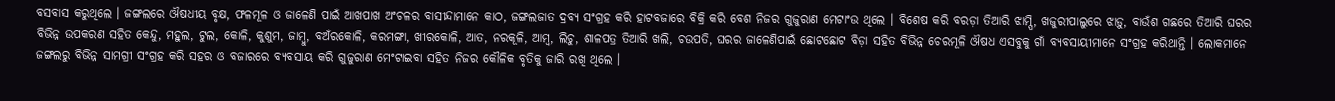ବସବାସ କରୁଥିଲେ । ଜଙ୍ଗଲରେ ଔଷଧୀୟ ବୃକ୍ଷ, ଫଳମୂଳ ଓ ଜାଳେଣି ପାଇଁ ଆଖପାଖ ଅଂଚଳର ବାସୀନ୍ଦାମାନେ କାଠ, ଜଙ୍ଗଲଜାତ ଦ୍ରବ୍ୟ ସଂଗ୍ରହ କରି ହାଟବଜାରେ ବିକ୍ରି କରି ବେଶ ନିଜର ଗୁଜୁରାଣ ମେଟାଂଉ ଥିଲେ । ବିଶେଷ କରି ବରଡ଼ା ତିଆରି ଝାମ୍ପି, ଖଜୁରୀପାଲୁରେ ଝାଡ଼ୁ, ବାଉଁଶ ଗଛରେ ତିଆରି ଘରର ବିଭିନ୍ନ ଉପକରଣ ସହିତ କେନ୍ଦୁ, ମହୁଲ, ଟୁଲ, କୋଳି, କୁଶୁମ, ଜାମ୍ବୁ, ବଅଁରକୋଳି, କରମଙ୍ଗା, ଖୀରକୋଳି, ଆତ, ନରକୂଳି, ଆମ୍ବ, ଲିଚୁ, ଶାଳପତ୍ର ତିଆରି ଖଲି, ଚଉପତି, ଘରର ଜାଳେଣିପାଇଁ ଛୋଟଛୋଟ ବିଡ଼ା ସହିତ ବିଭିନ୍ନ ଚେରମୂଳି ଔଷଧ ଏସବୁକୁ ଗାଁ ବ୍ୟବସାୟୀମାନେ ସଂଗ୍ରହ କରିଥାନ୍ତି । ଲୋକମାନେ ଜଙ୍ଗଲରୁ ବିଭିନ୍ନ ସାମଗ୍ରୀ ସଂଗ୍ରହ କରି ସହର ଓ ବଜାରରେ ବ୍ୟବସାୟ କରି ଗୁଜୁରାଣ ମେଂଟାଇବା ସହିତ ନିଜର କୌଳିକ ବୃତିକୁ ଜାରି ରଖି ଥିଲେ ।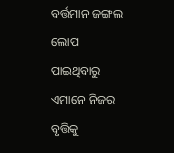ବର୍ତ୍ତମାନ ଜଙ୍ଗଲ ଲୋପ ପାଇଥିବାରୁ ଏମାନେ ନିଜର ବୃତ୍ତିକୁ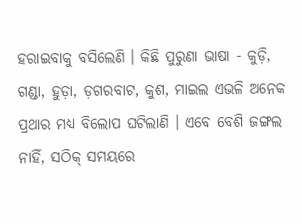ହରାଇବାକୁ ବସିଲେଣି । କିଛି ପୁରୁଣା ଭାଷା - କୁଡ଼ି, ଗଣ୍ଡା, ହୁଡ଼ା, ଡ଼ଗରବାଟ, କୁଶ, ମାଇଲ ଏଭଳି ଅନେକ ପ୍ରଥାର ମଧ୍ୟ ବିଲୋପ ଘଟିଲାଣି । ଏବେ ବେଶି ଜଙ୍ଗଲ ନାହିଁ, ସଠିକ୍ ସମୟରେ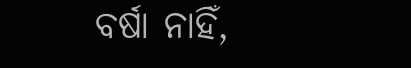ବର୍ଷା ନାହିଁ,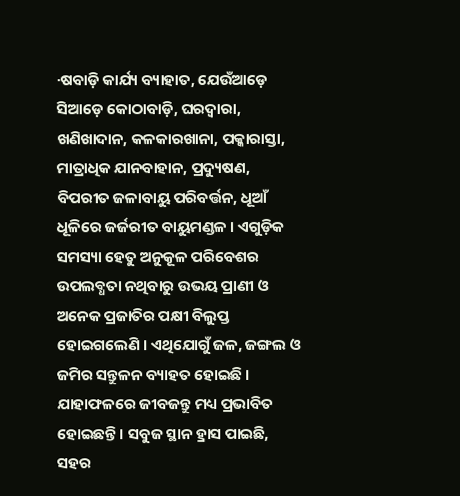·ଷବାଡ଼ି କାର୍ଯ୍ୟ ବ୍ୟାହାତ, ଯେଉଁଆଡ଼େ ସିଆଡ଼େ କୋଠାବାଡ଼ି, ଘରଦ୍ୱାରା, ଖଣିଖାଦାନ, କଳକାରଖାନା, ପକ୍କାରାସ୍ତା, ମାତ୍ରାଧିକ ଯାନବାହାନ, ପ୍ରଦ୍ୟୁଷଣ, ବିପରୀତ ଜଳାବାୟୁ ପରିବର୍ତ୍ତନ, ଧୂଆଁ ଧୂଳିରେ ଜର୍ଜରୀତ ବାୟୁମଣ୍ଡଳ । ଏଗୁଡ଼ିକ ସମସ୍ୟା ହେତୁ ଅନୁକୂଳ ପରିବେଶର ଉପଲବ୍ଧତା ନଥିବାରୁ ଉଭୟ ପ୍ରାଣୀ ଓ ଅନେକ ପ୍ରଜାତିର ପକ୍ଷୀ ବିଲୁପ୍ତ ହୋଇଗଲେଣି । ଏଥିଯୋଗୁଁ ଜଳ, ଜଙ୍ଗଲ ଓ ଜମିର ସନ୍ତୁଳନ ବ୍ୟାହତ ହୋଇଛି । ଯାହାଫଳରେ ଜୀବଜନ୍ତୁ ମଧ୍ୟ ପ୍ରଭାବିତ ହୋଇଛନ୍ତି । ସବୁଜ ସ୍ଥାନ ହ୍ରାସ ପାଇଛି, ସହର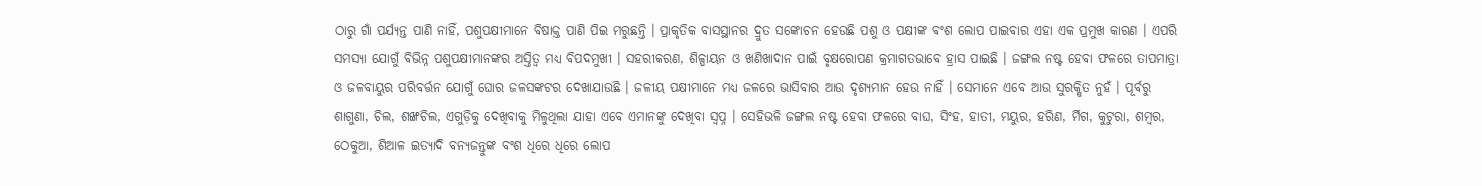ଠାରୁ ଗାଁ ପର୍ଯ୍ୟନ୍ତ ପାଣି ନାହିଁ, ପଶୁପକ୍ଷୀମାନେ ବିଷାକ୍ତ ପାଣି ପିଇ ମରୁଛନ୍ତି । ପ୍ରାକୃତିକ ବାସସ୍ଥାନର ଦ୍ରୁତ ସଙ୍କୋଚନ ହେଉଛି ପଶୁ ଓ ପକ୍ଷୀଙ୍କ ବଂଶ ଲୋପ ପାଇବାର ଏହା ଏକ ପ୍ରମୁଖ କାରଣ । ଏପରି ସମସ୍ୟା ଯୋଗୁଁ ବିଭିନ୍ନ ପଶୁପକ୍ଷୀମାନଙ୍କର ଅସ୍ତିତ୍ୱ ମଧ୍ୟ ବିପଦମୁଖୀ । ସହରୀକରଣ, ଶିଳ୍ପାୟନ ଓ ଖଣିଖାଦାନ ପାଇଁ ବୃକ୍ଷରୋପଣ କ୍ରମାଗତଭାବେ ହ୍ରାସ ପାଇଛି । ଜଙ୍ଗଲ ନଷ୍ଟ ହେବା ଫଳରେ ତାପମାତ୍ରା ଓ ଜଳବାୟୁର ପରିବର୍ତ୍ତନ ଯୋଗୁଁ ଘୋର ଜଳସଙ୍କଟର ଦେଖାଯାଉଛି । ଜଳୀୟ ପକ୍ଷୀମାନେ ମଧ୍ୟ ଜଳରେ ଭାସିବାର ଆଉ ଦୃଶ୍ୟମାନ ହେଉ ନାହିଁ । ସେମାନେ ଏବେ ଆଉ ସୁରକ୍ଷିତ ନୁହଁ । ପୂର୍ବରୁ ଶାଗୁଣା, ଚିଲ, ଶଙ୍ଖଚିଲ, ଏଗୁଡ଼ିକୁ ଦେଖିବାକୁ ମିଳୁଥିଲା ଯାହା ଏବେ ଏମାନଙ୍କୁ ଦେଖିବା ସ୍ୱପ୍ନ । ସେହିଭଳି ଜଙ୍ଗଲ ନଷ୍ଟ ହେବା ଫଳରେ ବାଘ, ସିଂହ, ହାତୀ, ମୟୁର, ହରିଣ, ର୍ମିଗ, କୁଟୁରା, ଶମ୍ବର, ଠେକୁଆ, ଶିଆଳ ଇତ୍ୟାଦି ବନ୍ୟଜନ୍ତୁଙ୍କ ବଂଶ ଧିରେ ଧିରେ ଲୋପ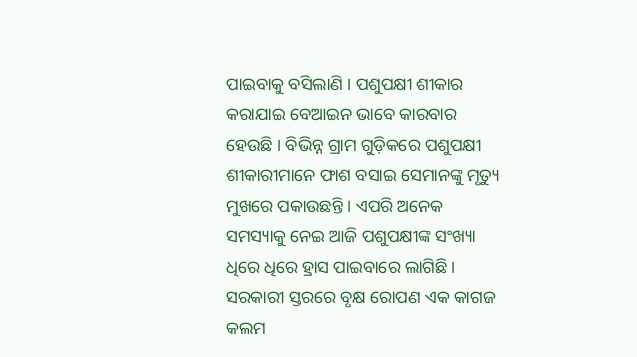ପାଇବାକୁ ବସିଲାଣି । ପଶୁପକ୍ଷୀ ଶୀକାର କରାଯାଇ ବେଆଇନ ଭାବେ କାରବାର ହେଉଛି । ବିଭିନ୍ନ ଗ୍ରାମ ଗୁଡ଼ିକରେ ପଶୁପକ୍ଷୀ ଶୀକାରୀମାନେ ଫାଶ ବସାଇ ସେମାନଙ୍କୁ ମୃତ୍ୟୁ ମୁଖରେ ପକାଉଛନ୍ତି । ଏପରି ଅନେକ ସମସ୍ୟାକୁ ନେଇ ଆଜି ପଶୁପକ୍ଷୀଙ୍କ ସଂଖ୍ୟା ଧିରେ ଧିରେ ହ୍ରାସ ପାଇବାରେ ଲାଗିଛି । ସରକାରୀ ସ୍ତରରେ ବୃକ୍ଷ ରୋପଣ ଏକ କାଗଜ କଲମ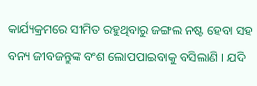କାର୍ଯ୍ୟକ୍ରମରେ ସୀମିତ ରହୁଥିବାରୁ ଜଙ୍ଗଲ ନଷ୍ଟ ହେବା ସହ ବନ୍ୟ ଜୀବଜନ୍ତୁଙ୍କ ବଂଶ ଲୋପପାଇବାକୁ ବସିଲାଣି । ଯଦି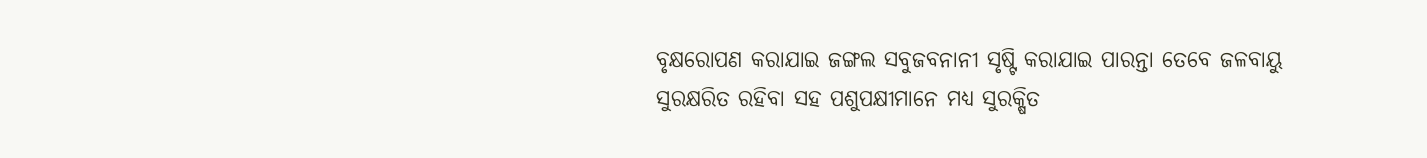ବୃକ୍ଷରୋପଣ କରାଯାଇ ଜଙ୍ଗଲ ସବୁଜବନାନୀ ସୃଷ୍ଟି କରାଯାଇ ପାରନ୍ତା ତେବେ ଜଳବାୟୁ ସୁରକ୍ଷରିତ ରହିବା ସହ ପଶୁପକ୍ଷୀମାନେ ମଧ୍ୟ ସୁରକ୍ଷିତ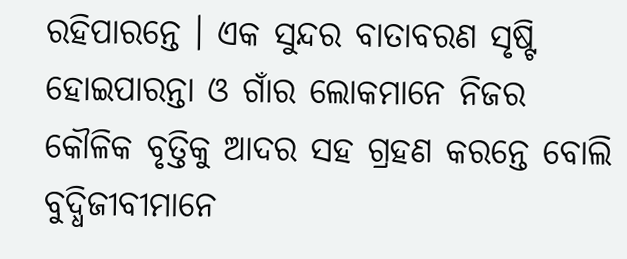ରହିପାରନ୍ତେ । ଏକ ସୁନ୍ଦର ବାତାବରଣ ସୃଷ୍ଟି ହୋଇପାରନ୍ତା ଓ ଗାଁର ଲୋକମାନେ ନିଜର କୌଳିକ ବୃତ୍ତିକୁ ଆଦର ସହ ଗ୍ରହଣ କରନ୍ତେ ବୋଲି ବୁଦ୍ଧିଜୀବୀମାନେ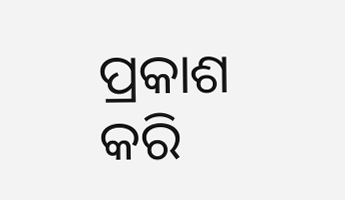ପ୍ରକାଶ କରି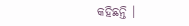କହିଛନ୍ତି ।